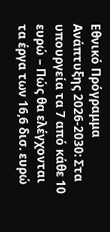Εθνικό Πρόγραμμα Ανάπτυξης 2026-2030: Στα υπουργεία τα 7 από κάθε 10 ευρώ – Πώς θα ελέγχονται τα έργα των 16,6 δισ. ευρώ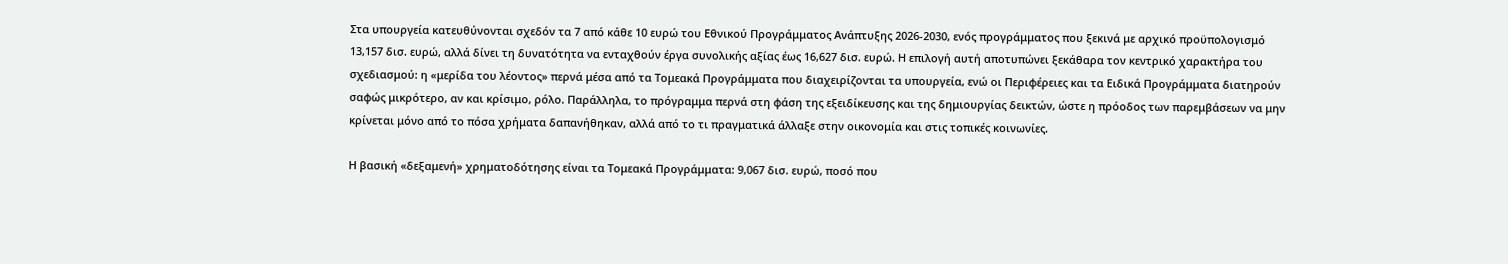Στα υπουργεία κατευθύνονται σχεδόν τα 7 από κάθε 10 ευρώ του Εθνικού Προγράμματος Ανάπτυξης 2026-2030, ενός προγράμματος που ξεκινά με αρχικό προϋπολογισμό 13,157 δισ. ευρώ, αλλά δίνει τη δυνατότητα να ενταχθούν έργα συνολικής αξίας έως 16,627 δισ. ευρώ. Η επιλογή αυτή αποτυπώνει ξεκάθαρα τον κεντρικό χαρακτήρα του σχεδιασμού: η «μερίδα του λέοντος» περνά μέσα από τα Τομεακά Προγράμματα που διαχειρίζονται τα υπουργεία, ενώ οι Περιφέρειες και τα Ειδικά Προγράμματα διατηρούν σαφώς μικρότερο, αν και κρίσιμο, ρόλο. Παράλληλα, το πρόγραμμα περνά στη φάση της εξειδίκευσης και της δημιουργίας δεικτών, ώστε η πρόοδος των παρεμβάσεων να μην κρίνεται μόνο από το πόσα χρήματα δαπανήθηκαν, αλλά από το τι πραγματικά άλλαξε στην οικονομία και στις τοπικές κοινωνίες.

Η βασική «δεξαμενή» χρηματοδότησης είναι τα Τομεακά Προγράμματα: 9,067 δισ. ευρώ, ποσό που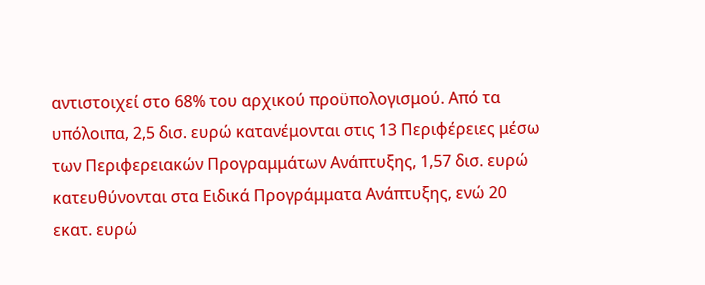αντιστοιχεί στο 68% του αρχικού προϋπολογισμού. Από τα υπόλοιπα, 2,5 δισ. ευρώ κατανέμονται στις 13 Περιφέρειες μέσω των Περιφερειακών Προγραμμάτων Ανάπτυξης, 1,57 δισ. ευρώ κατευθύνονται στα Ειδικά Προγράμματα Ανάπτυξης, ενώ 20 εκατ. ευρώ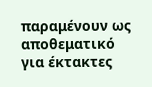παραμένουν ως αποθεματικό για έκτακτες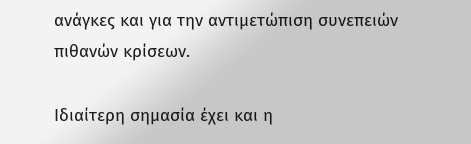ανάγκες και για την αντιμετώπιση συνεπειών πιθανών κρίσεων.

Ιδιαίτερη σημασία έχει και η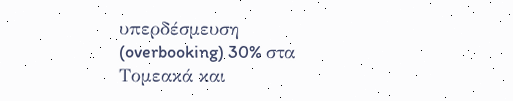υπερδέσμευση (overbooking) 30% στα Τομεακά και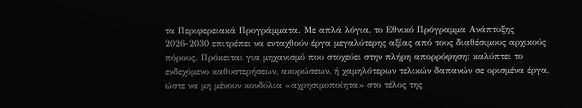τα Περιφερειακά Προγράμματα. Με απλά λόγια, το Εθνικό Πρόγραμμα Ανάπτυξης 2026-2030 επιτρέπει να ενταχθούν έργα μεγαλύτερης αξίας από τους διαθέσιμους αρχικούς πόρους. Πρόκειται για μηχανισμό που στοχεύει στην πλήρη απορρόφηση: καλύπτει το ενδεχόμενο καθυστερήσεων, ακυρώσεων, ή χαμηλότερων τελικών δαπανών σε ορισμένα έργα, ώστε να μη μένουν κονδύλια «αχρησιμοποίητα» στο τέλος της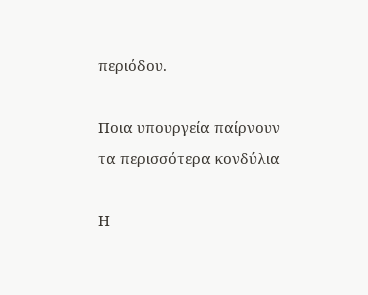περιόδου.

Ποια υπουργεία παίρνουν τα περισσότερα κονδύλια

Η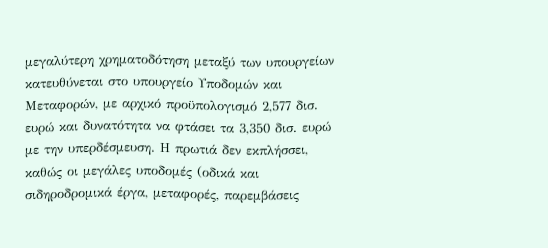μεγαλύτερη χρηματοδότηση μεταξύ των υπουργείων κατευθύνεται στο υπουργείο Υποδομών και Μεταφορών, με αρχικό προϋπολογισμό 2,577 δισ. ευρώ και δυνατότητα να φτάσει τα 3,350 δισ. ευρώ με την υπερδέσμευση. Η πρωτιά δεν εκπλήσσει, καθώς οι μεγάλες υποδομές (οδικά και σιδηροδρομικά έργα, μεταφορές, παρεμβάσεις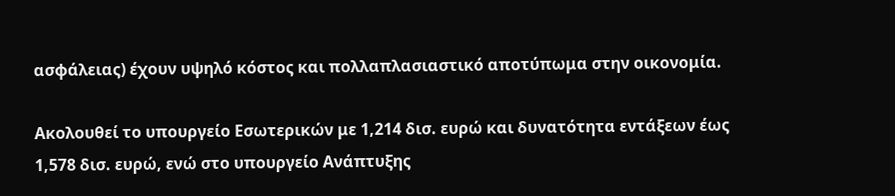ασφάλειας) έχουν υψηλό κόστος και πολλαπλασιαστικό αποτύπωμα στην οικονομία.

Ακολουθεί το υπουργείο Εσωτερικών με 1,214 δισ. ευρώ και δυνατότητα εντάξεων έως 1,578 δισ. ευρώ, ενώ στο υπουργείο Ανάπτυξης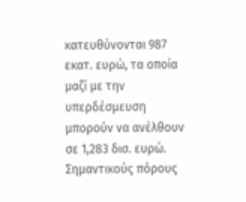κατευθύνονται 987 εκατ. ευρώ, τα οποία μαζί με την υπερδέσμευση μπορούν να ανέλθουν σε 1,283 δισ. ευρώ. Σημαντικούς πόρους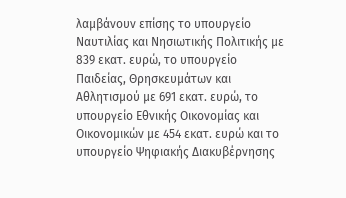λαμβάνουν επίσης το υπουργείο Ναυτιλίας και Νησιωτικής Πολιτικής με 839 εκατ. ευρώ, το υπουργείο Παιδείας, Θρησκευμάτων και Αθλητισμού με 691 εκατ. ευρώ, το υπουργείο Εθνικής Οικονομίας και Οικονομικών με 454 εκατ. ευρώ και το υπουργείο Ψηφιακής Διακυβέρνησης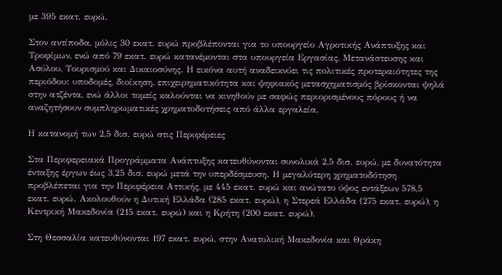με 395 εκατ. ευρώ.

Στον αντίποδα, μόλις 30 εκατ. ευρώ προβλέπονται για το υπουργείο Αγροτικής Ανάπτυξης και Τροφίμων, ενώ από 79 εκατ. ευρώ κατανέμονται στα υπουργεία Εργασίας, Μετανάστευσης και Ασύλου, Τουρισμού και Δικαιοσύνης. Η εικόνα αυτή αναδεικνύει τις πολιτικές προτεραιότητες της περιόδου: υποδομές, διοίκηση, επιχειρηματικότητα και ψηφιακός μετασχηματισμός βρίσκονται ψηλά στην ατζέντα, ενώ άλλοι τομείς καλούνται να κινηθούν με σαφώς περιορισμένους πόρους ή να αναζητήσουν συμπληρωματικές χρηματοδοτήσεις από άλλα εργαλεία.

Η κατανομή των 2,5 δισ. ευρώ στις Περιφέρειες

Στα Περιφερειακά Προγράμματα Ανάπτυξης κατευθύνονται συνολικά 2,5 δισ. ευρώ, με δυνατότητα ένταξης έργων έως 3,25 δισ. ευρώ μετά την υπερδέσμευση. Η μεγαλύτερη χρηματοδότηση προβλέπεται για την Περιφέρεια Αττικής, με 445 εκατ. ευρώ και ανώτατο ύψος εντάξεων 578,5 εκατ. ευρώ. Ακολουθούν η Δυτική Ελλάδα (285 εκατ. ευρώ), η Στερεά Ελλάδα (275 εκατ. ευρώ), η Κεντρική Μακεδονία (215 εκατ. ευρώ) και η Κρήτη (200 εκατ. ευρώ).

Στη Θεσσαλία κατευθύνονται 197 εκατ. ευρώ, στην Ανατολική Μακεδονία και Θράκη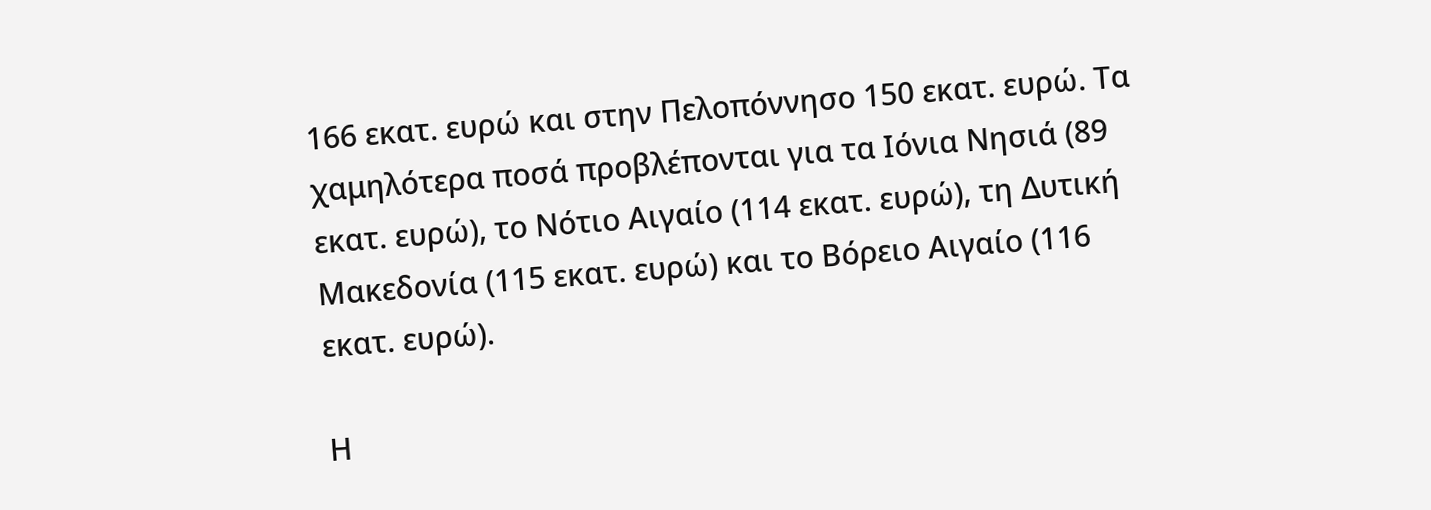166 εκατ. ευρώ και στην Πελοπόννησο 150 εκατ. ευρώ. Τα χαμηλότερα ποσά προβλέπονται για τα Ιόνια Νησιά (89 εκατ. ευρώ), το Νότιο Αιγαίο (114 εκατ. ευρώ), τη Δυτική Μακεδονία (115 εκατ. ευρώ) και το Βόρειο Αιγαίο (116 εκατ. ευρώ).

Η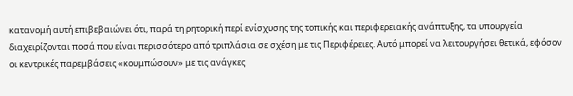κατανομή αυτή επιβεβαιώνει ότι, παρά τη ρητορική περί ενίσχυσης της τοπικής και περιφερειακής ανάπτυξης, τα υπουργεία διαχειρίζονται ποσά που είναι περισσότερο από τριπλάσια σε σχέση με τις Περιφέρειες. Αυτό μπορεί να λειτουργήσει θετικά, εφόσον οι κεντρικές παρεμβάσεις «κουμπώσουν» με τις ανάγκες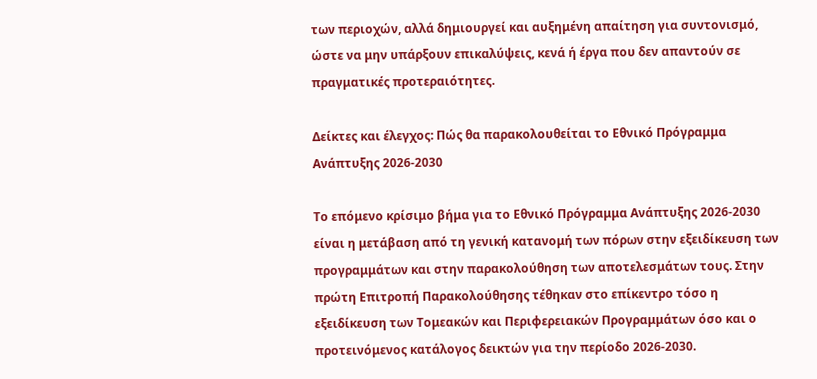των περιοχών, αλλά δημιουργεί και αυξημένη απαίτηση για συντονισμό, ώστε να μην υπάρξουν επικαλύψεις, κενά ή έργα που δεν απαντούν σε πραγματικές προτεραιότητες.

Δείκτες και έλεγχος: Πώς θα παρακολουθείται το Εθνικό Πρόγραμμα Ανάπτυξης 2026-2030

Το επόμενο κρίσιμο βήμα για το Εθνικό Πρόγραμμα Ανάπτυξης 2026-2030 είναι η μετάβαση από τη γενική κατανομή των πόρων στην εξειδίκευση των προγραμμάτων και στην παρακολούθηση των αποτελεσμάτων τους. Στην πρώτη Επιτροπή Παρακολούθησης τέθηκαν στο επίκεντρο τόσο η εξειδίκευση των Τομεακών και Περιφερειακών Προγραμμάτων όσο και ο προτεινόμενος κατάλογος δεικτών για την περίοδο 2026-2030.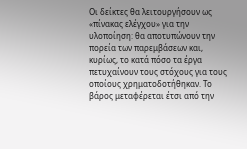Οι δείκτες θα λειτουργήσουν ως «πίνακας ελέγχου» για την υλοποίηση: θα αποτυπώνουν την πορεία των παρεμβάσεων και, κυρίως, το κατά πόσο τα έργα πετυχαίνουν τους στόχους για τους οποίους χρηματοδοτήθηκαν. Το βάρος μεταφέρεται έτσι από την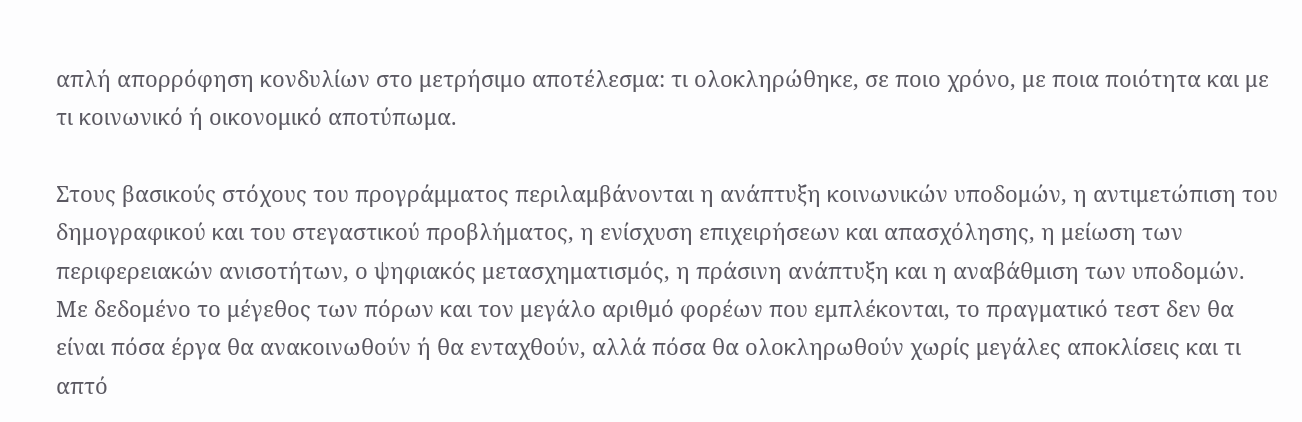απλή απορρόφηση κονδυλίων στο μετρήσιμο αποτέλεσμα: τι ολοκληρώθηκε, σε ποιο χρόνο, με ποια ποιότητα και με τι κοινωνικό ή οικονομικό αποτύπωμα.

Στους βασικούς στόχους του προγράμματος περιλαμβάνονται η ανάπτυξη κοινωνικών υποδομών, η αντιμετώπιση του δημογραφικού και του στεγαστικού προβλήματος, η ενίσχυση επιχειρήσεων και απασχόλησης, η μείωση των περιφερειακών ανισοτήτων, ο ψηφιακός μετασχηματισμός, η πράσινη ανάπτυξη και η αναβάθμιση των υποδομών. Με δεδομένο το μέγεθος των πόρων και τον μεγάλο αριθμό φορέων που εμπλέκονται, το πραγματικό τεστ δεν θα είναι πόσα έργα θα ανακοινωθούν ή θα ενταχθούν, αλλά πόσα θα ολοκληρωθούν χωρίς μεγάλες αποκλίσεις και τι απτό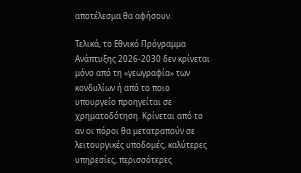αποτέλεσμα θα αφήσουν.

Τελικά, το Εθνικό Πρόγραμμα Ανάπτυξης 2026-2030 δεν κρίνεται μόνο από τη «γεωγραφία» των κονδυλίων ή από το ποιο υπουργείο προηγείται σε χρηματοδότηση. Κρίνεται από το αν οι πόροι θα μετατραπούν σε λειτουργικές υποδομές, καλύτερες υπηρεσίες, περισσότερες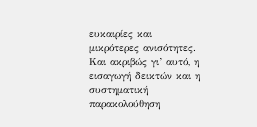ευκαιρίες και μικρότερες ανισότητες. Και ακριβώς γι’ αυτό, η εισαγωγή δεικτών και η συστηματική παρακολούθηση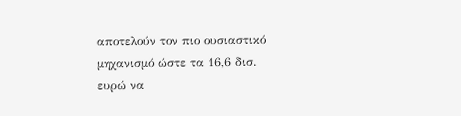αποτελούν τον πιο ουσιαστικό μηχανισμό ώστε τα 16,6 δισ. ευρώ να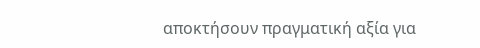αποκτήσουν πραγματική αξία για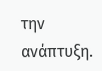την ανάπτυξη.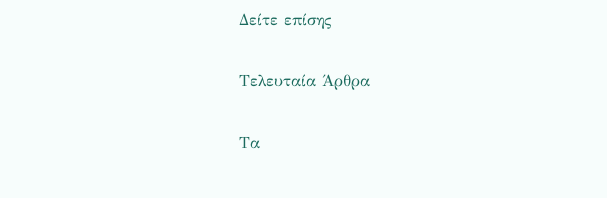Δείτε επίσης

Τελευταία Άρθρα

Τα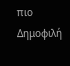πιο Δημοφιλή